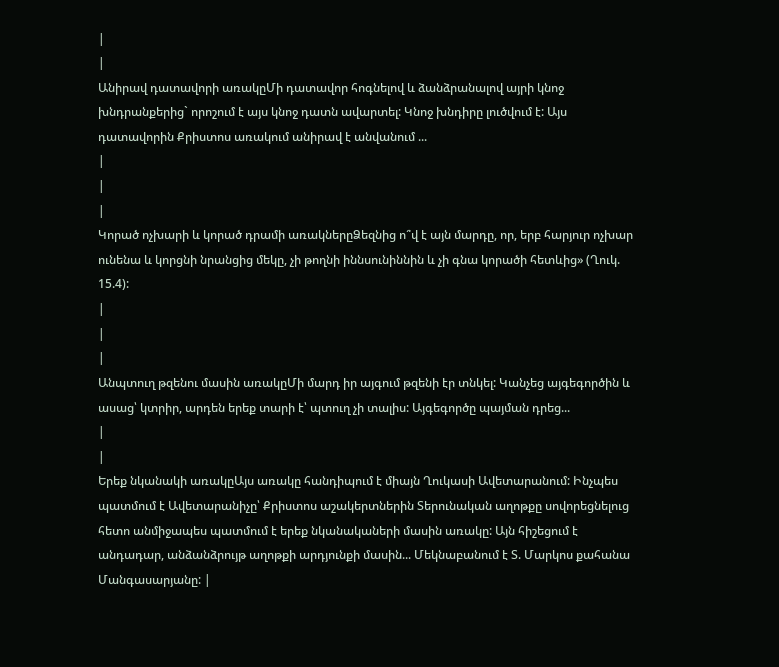|
|
Անիրավ դատավորի առակըՄի դատավոր հոգնելով և ձանձրանալով այրի կնոջ խնդրանքերից` որոշում է այս կնոջ դատն ավարտել: Կնոջ խնդիրը լուծվում է: Այս դատավորին Քրիստոս առակում անիրավ է անվանում ...
|
|
|
Կորած ոչխարի և կորած դրամի առակներըՁեզնից ո՞վ է այն մարդը, որ, երբ հարյուր ոչխար ունենա և կորցնի նրանցից մեկը, չի թողնի իննսունիննին և չի գնա կորածի հետևից» (Ղուկ. 15.4):
|
|
|
Անպտուղ թզենու մասին առակըՄի մարդ իր այգում թզենի էր տնկել: Կանչեց այգեգործին և ասաց՝ կտրիր, արդեն երեք տարի է՝ պտուղ չի տալիս: Այգեգործը պայման դրեց...
|
|
Երեք նկանակի առակըԱյս առակը հանդիպում է միայն Ղուկասի Ավետարանում: Ինչպես պատմում է Ավետարանիչը՝ Քրիստոս աշակերտներին Տերունական աղոթքը սովորեցնելուց հետո անմիջապես պատմում է երեք նկանակաների մասին առակը: Այն հիշեցում է անդադար, անձանձրույթ աղոթքի արդյունքի մասին... Մեկնաբանում է Տ. Մարկոս քահանա Մանգասարյանը: |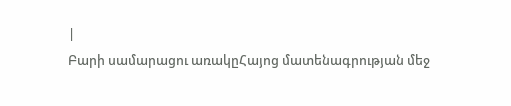|
Բարի սամարացու առակըՀայոց մատենագրության մեջ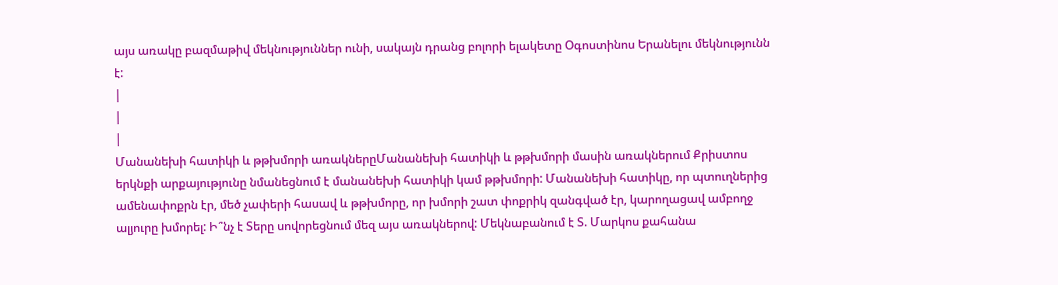այս առակը բազմաթիվ մեկնություններ ունի, սակայն դրանց բոլորի ելակետը Օգոստինոս Երանելու մեկնությունն է:
|
|
|
Մանանեխի հատիկի և թթխմորի առակներըՄանանեխի հատիկի և թթխմորի մասին առակներում Քրիստոս երկնքի արքայությունը նմանեցնում է մանանեխի հատիկի կամ թթխմորի: Մանանեխի հատիկը, որ պտուղներից ամենափոքրն էր, մեծ չափերի հասավ և թթխմորը, որ խմորի շատ փոքրիկ զանգված էր, կարողացավ ամբողջ ալյուրը խմորել: Ի՞նչ է Տերը սովորեցնում մեզ այս առակներով: Մեկնաբանում է Տ. Մարկոս քահանա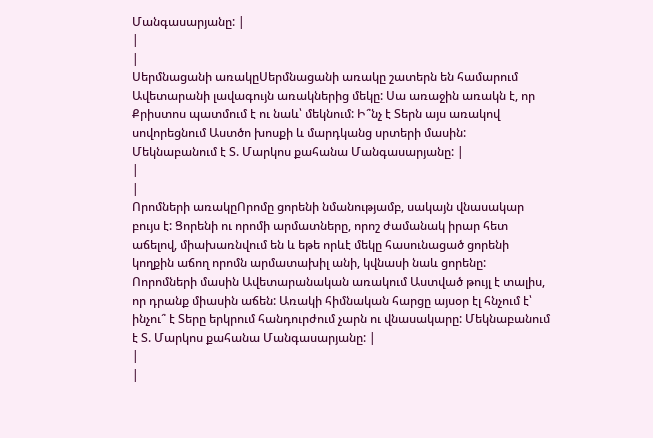Մանգասարյանը: |
|
|
Սերմնացանի առակըՍերմնացանի առակը շատերն են համարում Ավետարանի լավագույն առակներից մեկը: Սա առաջին առակն է, որ Քրիստոս պատմում է ու նաև՝ մեկնում: Ի՞նչ է Տերն այս առակով սովորեցնում Աստծո խոսքի և մարդկանց սրտերի մասին: Մեկնաբանում է Տ. Մարկոս քահանա Մանգասարյանը: |
|
|
Որոմների առակըՈրոմը ցորենի նմանությամբ, սակայն վնասակար բույս է: Ցորենի ու որոմի արմատները, որոշ ժամանակ իրար հետ աճելով, միախառնվում են և եթե որևէ մեկը հասունացած ցորենի կողքին աճող որոմն արմատախիլ անի, կվնասի նաև ցորենը: Ոորոմների մասին Ավետարանական առակում Աստված թույլ է տալիս, որ դրանք միասին աճեն: Առակի հիմնական հարցը այսօր էլ հնչում է՝ ինչու՞ է Տերը երկրում հանդուրժում չարն ու վնասակարը: Մեկնաբանում է Տ. Մարկոս քահանա Մանգասարյանը: |
|
|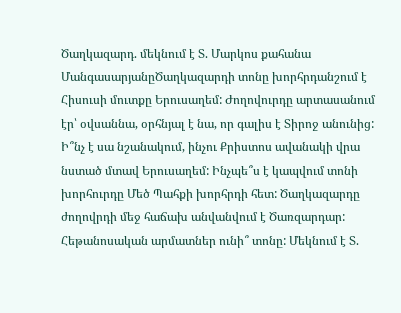Ծաղկազարդ. մեկնում է Տ. Մարկոս քահանա ՄանգասարյանըԾաղկազարդի տոնը խորհրդանշում է Հիսուսի մուտքը Երուսաղեմ: Ժողովուրդը արտասանում էր՝ օվսաննա, օրհնյալ է նա, որ գալիս է Տիրոջ անունից: Ի՞նչ է սա նշանակում, ինչու Քրիստոս ավանակի վրա նստած մտավ Երուսաղեմ: Ինչպե՞ս է կապվում տոնի խորհուրդը Մեծ Պահքի խորհրդի հետ: Ծաղկազարդը ժողովրդի մեջ հաճախ անվանվում է Ծառզարդար: Հեթանոսական արմատներ ունի՞ տոնը: Մեկնում է Տ.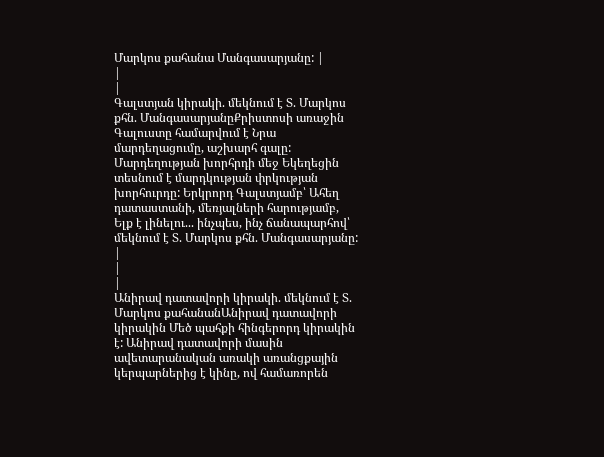Մարկոս քահանա Մանգասարյանը: |
|
|
Գալստյան կիրակի. մեկնում է Տ. Մարկոս քհն. ՄանգասարյանըՔրիստոսի առաջին Գալուստը համարվում է Նրա մարդեղացումը, աշխարհ գալը: Մարդեղության խորհրդի մեջ Եկեղեցին տեսնում է մարդկության փրկության խորհուրդը: Երկրորդ Գալստյամբ՝ Ահեղ դատաստանի, մեռյալների հարությամբ, Ելք է լինելու... ինչպես, ինչ ճանապարհով՝ մեկնում է Տ. Մարկոս քհն. Մանգասարյանը: |
|
|
Անիրավ դատավորի կիրակի. մեկնում է Տ. Մարկոս քահանանԱնիրավ դատավորի կիրակին Մեծ պահքի հինգերորդ կիրակին է: Անիրավ դատավորի մասին ավետարանական առակի առանցքային կերպարներից է կինը, ով համառորեն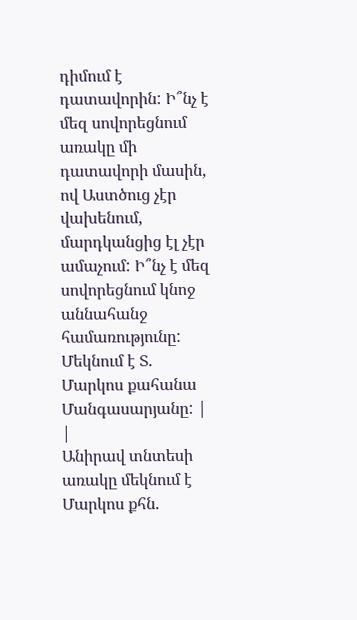դիմում է դատավորին: Ի՞նչ է մեզ սովորեցնում առակը մի դատավորի մասին, ով Աստծուց չէր վախենում, մարդկանցից էլ չէր ամաչում: Ի՞նչ է մեզ սովորեցնում կնոջ աննահանջ համառությունը: Մեկնում է Տ. Մարկոս քահանա Մանգասարյանը: |
|
Անիրավ տնտեսի առակը մեկնում է Մարկոս քհն.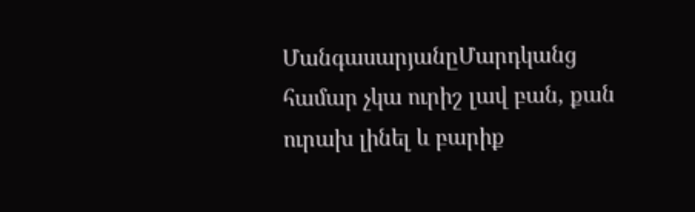ՄանգասարյանըՄարդկանց համար չկա ուրիշ լավ բան, քան ուրախ լինել և բարիք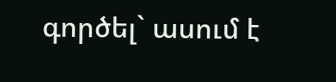գործել` ասում է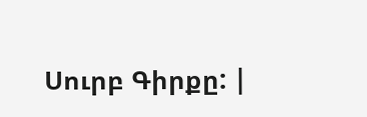Սուրբ Գիրքը: |